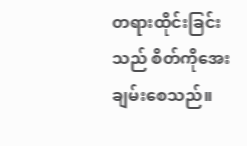တရားထိုင်းခြင်းသည် စိတ်ကိုအေးချမ်းစေသည်။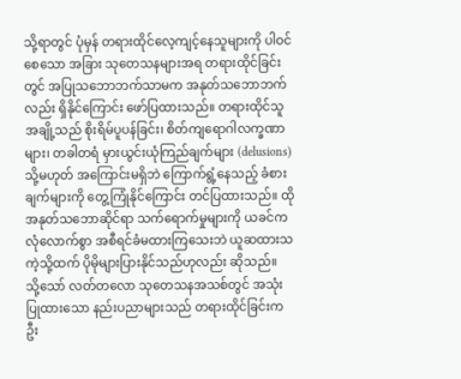သို့ရာတွင် ပုံမှန် တရားထိုင်လေ့ကျင့်နေသူများကို ပါဝင်စေသော အခြား သုတေသနများအရ တရားထိုင်ခြင်းတွင် အပြုသဘောဘက်သာမက အနုတ်သဘောဘက်လည်း ရှိနိုင်ကြောင်း ဖော်ပြထားသည်။ တရားထိုင်သူအချို့သည် စိုးရိမ်ပူပန်ခြင်း၊ စိတ်ကျရောဂါလက္ခဏာများ၊ တခါတရံ မှားယွင်းယုံကြည်ချက်များ (delusions) သို့မဟုတ် အကြောင်းမရှိဘဲ ကြောက်ရွံ့နေသည့် ခံစားချက်များကို တွေ့ကြုံနိုင်ကြောင်း တင်ပြထားသည်။ ထိုအနုတ်သဘောဆိုင်ရာ သက်ရောက်မှုများကို ယခင်က လုံလောက်စွာ အစီရင်ခံမထားကြသေးဘဲ ယူဆထားသကဲ့သို့ထက် ပိုမိုများပြားနိုင်သည်ဟုလည်း ဆိုသည်။
သို့သော် လတ်တလော သုတေသနအသစ်တွင် အသုံးပြုထားသော နည်းပညာများသည် တရားထိုင်ခြင်းက ဦး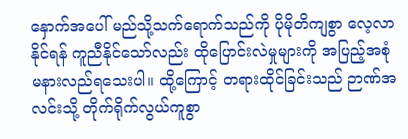နှောက်အပေါ် မည်သို့သက်ရောက်သည်ကို ပိုမိုတိကျစွာ လေ့လာနိုင်ရန် ကူညီနိုင်သော်လည်း ထိုပြောင်းလဲမှုများကို အပြည့်အစုံ မနားလည်ရသေးပါ။ ထို့ကြောင့် တရားထိုင်ခြင်းသည် ဉာဏ်အလင်းသို့ တိုက်ရိုက်လွယ်ကူစွာ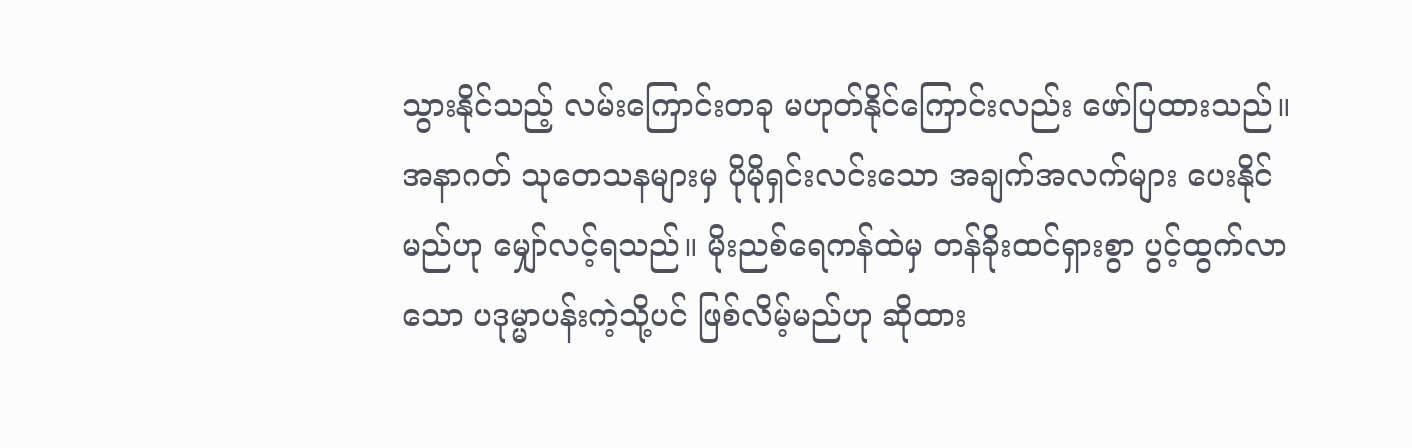သွားနိုင်သည့် လမ်းကြောင်းတခု မဟုတ်နိုင်ကြောင်းလည်း ဖော်ပြထားသည်။
အနာဂတ် သုတေသနများမှ ပိုမိုရှင်းလင်းသော အချက်အလက်များ ပေးနိုင်မည်ဟု မျှော်လင့်ရသည်။ မိုးညစ်ရေကန်ထဲမှ တန်ခိုးထင်ရှားစွာ ပွင့်ထွက်လာသော ပဒုမ္မာပန်းကဲ့သို့ပင် ဖြစ်လိမ့်မည်ဟု ဆိုထား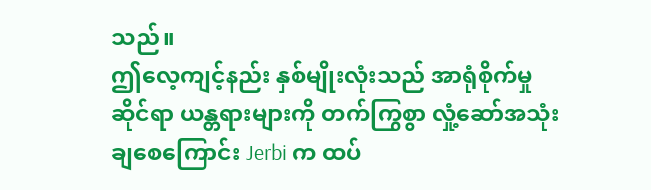သည်။
ဤလေ့ကျင့်နည်း နှစ်မျိုးလုံးသည် အာရုံစိုက်မှုဆိုင်ရာ ယန္တရားများကို တက်ကြွစွာ လှုံ့ဆော်အသုံးချစေကြောင်း Jerbi က ထပ်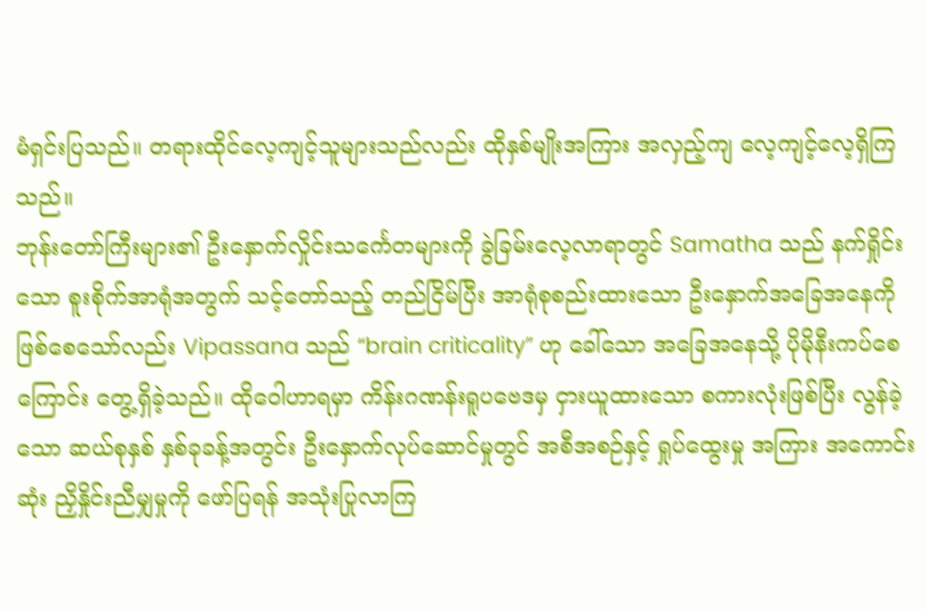မံရှင်းပြသည်။ တရားထိုင်လေ့ကျင့်သူများသည်လည်း ထိုနှစ်မျိုးအကြား အလှည့်ကျ လေ့ကျင့်လေ့ရှိကြသည်။
ဘုန်းတော်ကြီးများ၏ ဦးနှောက်လှိုင်းသင်္ကေတများကို ခွဲခြမ်းလေ့လာရာတွင် Samatha သည် နက်ရှိုင်းသော စူးစိုက်အာရုံအတွက် သင့်တော်သည့် တည်ငြိမ်ပြီး အာရုံစုစည်းထားသော ဦးနှောက်အခြေအနေကို ဖြစ်စေသော်လည်း Vipassana သည် “brain criticality” ဟု ခေါ်သော အခြေအနေသို့ ပိုမိုနီးကပ်စေကြောင်း တွေ့ရှိခဲ့သည်။ ထိုဝေါဟာရမှာ ကိန်းဂဏန်းရူပဗေဒမှ ငှားယူထားသော စကားလုံးဖြစ်ပြီး လွန်ခဲ့သော ဆယ်စုနှစ် နှစ်ခုခန့်အတွင်း ဦးနှောက်လုပ်ဆောင်မှုတွင် အစီအစဉ်နှင့် ရှုပ်ထွေးမှု အကြား အကောင်းဆုံး ညှိနှိုင်းညီမျှမှုကို ဖော်ပြရန် အသုံးပြုလာကြ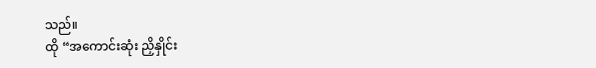သည်။
ထို “အကောင်းဆုံး ညှိနှိုင်း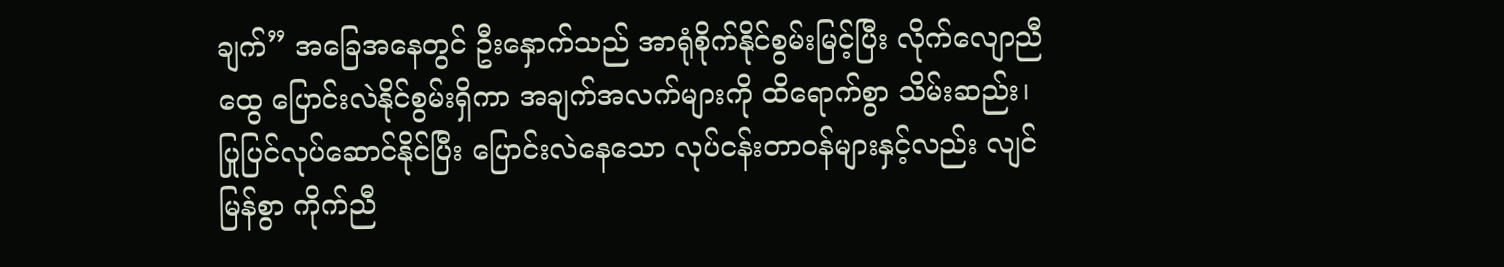ချက်” အခြေအနေတွင် ဦးနှောက်သည် အာရုံစိုက်နိုင်စွမ်းမြင့်ပြီး လိုက်လျောညီထွေ ပြောင်းလဲနိုင်စွမ်းရှိကာ အချက်အလက်များကို ထိရောက်စွာ သိမ်းဆည်း၊ ပြုပြင်လုပ်ဆောင်နိုင်ပြီး ပြောင်းလဲနေသော လုပ်ငန်းတာဝန်များနှင့်လည်း လျင်မြန်စွာ ကိုက်ညီ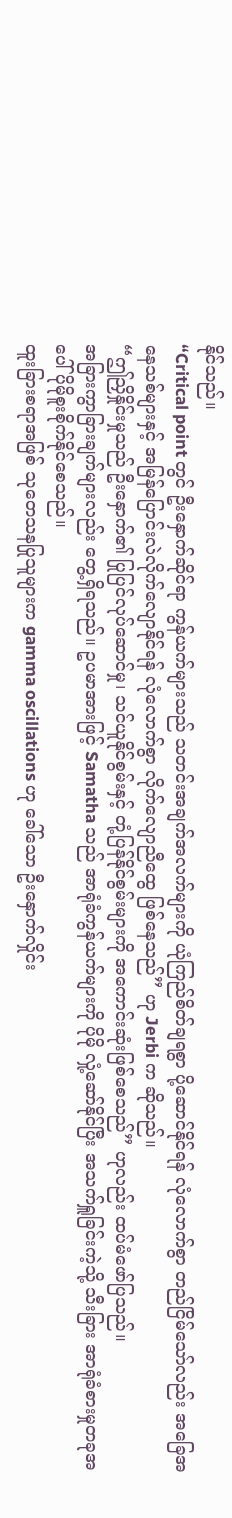နိုင်သည်။
“Critical point တွင် ဦးနှောက်ဆိုင်ရာ ကွန်ယက်များသည် သတင်းအချက်အလက်များကို ယုံကြည်စိတ်ချရစွာ ပို့ဆောင်နိုင်ရန် လုံလောက်စွာ တည်ငြိမ်သော်လည်း အခြေအနေသစ်များနှင့် အမြန်ပြောင်းလဲလိုက်လျောနိုင်ရန် လုံလောက်စွာ လိုက်လျောညီထွေ ဖြစ်နေသည်” ဟု Jerbi က ဆိုသည်။
“ဤညှိနှိုင်းမှုသည် ဦးနှောက်၏ ပြုပြင်လုပ်ဆောင်မှု၊ သင်ယူနိုင်စွမ်းနှင့် တုံ့ပြန်နိုင်စွမ်းများကို အကောင်းဆုံးဖြစ်စေသည်” ဟုလည်း ထပ်မံဖော်ပြသည်။
အခြားကွာခြားချက်များလည်း တွေ့ရှိရသည်။ ဥပမာအားဖြင့် Samatha သည် အာရုံခံကွန်ယက်များကို ပိုမို လှုံ့ဆော်နိုင်ပြီး အသက်ရှူခြင်းကဲ့သို့ သီးခြား အာရုံခံစားမှုတခုအပေါ် ပိုမိုစူးစိုက်နိုင်စေသည်။
ထူးခြားစရာအဖြစ် သုတေသနပြုသူများက gamma oscillations ဟု ခေါ်သော ဦးနှောက်လှိုင်း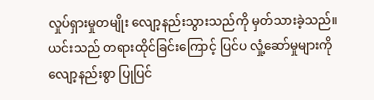လှုပ်ရှားမှုတမျိုး လျော့နည်းသွားသည်ကို မှတ်သားခဲ့သည်။ ယင်းသည် တရားထိုင်ခြင်းကြောင့် ပြင်ပ လှုံ့ဆော်မှုများကို လျော့နည်းစွာ ပြုပြင်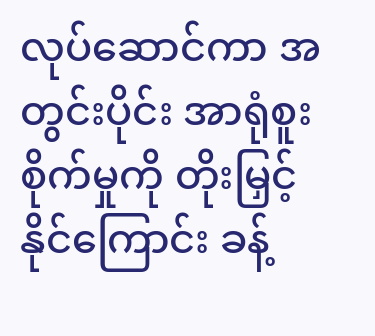လုပ်ဆောင်ကာ အတွင်းပိုင်း အာရုံစူးစိုက်မှုကို တိုးမြှင့်နိုင်ကြောင်း ခန့်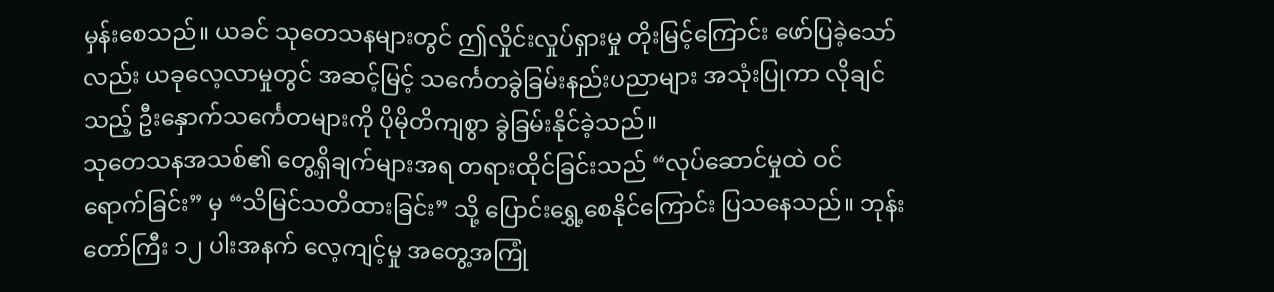မှန်းစေသည်။ ယခင် သုတေသနများတွင် ဤလှိုင်းလှုပ်ရှားမှု တိုးမြင့်ကြောင်း ဖော်ပြခဲ့သော်လည်း ယခုလေ့လာမှုတွင် အဆင့်မြင့် သင်္ကေတခွဲခြမ်းနည်းပညာများ အသုံးပြုကာ လိုချင်သည့် ဦးနှောက်သင်္ကေတများကို ပိုမိုတိကျစွာ ခွဲခြမ်းနိုင်ခဲ့သည်။
သုတေသနအသစ်၏ တွေ့ရှိချက်များအရ တရားထိုင်ခြင်းသည် “လုပ်ဆောင်မှုထဲ ဝင်ရောက်ခြင်း” မှ “သိမြင်သတိထားခြင်း” သို့ ပြောင်းရွှေ့စေနိုင်ကြောင်း ပြသနေသည်။ ဘုန်းတော်ကြီး ၁၂ ပါးအနက် လေ့ကျင့်မှု အတွေ့အကြုံ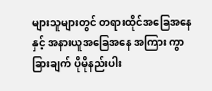များသူများတွင် တရားထိုင်အခြေအနေနှင့် အနားယူအခြေအနေ အကြား ကွာခြားချက် ပိုမိုနည်းပါး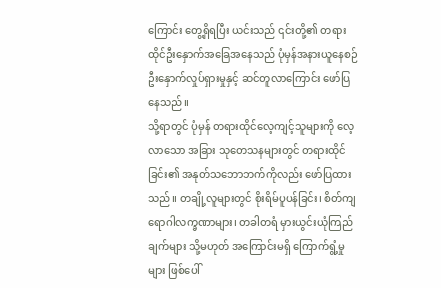ကြောင်း တွေ့ရှိရပြီး ယင်းသည် ၎င်းတို့၏ တရားထိုင်ဦးနှောက်အခြေအနေသည် ပုံမှန်အနားယူနေစဉ် ဦးနှောက်လှုပ်ရှားမှုနှင့် ဆင်တူလာကြောင်း ဖော်ပြနေသည်။
သို့ရာတွင် ပုံမှန် တရားထိုင်လေ့ကျင့်သူများကို လေ့လာသော အခြား သုတေသနများတွင် တရားထိုင်ခြင်း၏ အနုတ်သဘောဘက်ကိုလည်း ဖော်ပြထားသည်။ တချို့လူများတွင် စိုးရိမ်ပူပန်ခြင်း၊ စိတ်ကျရောဂါလက္ခဏာများ၊ တခါတရံ မှားယွင်းယုံကြည်ချက်များ သို့မဟုတ် အကြောင်းမရှိ ကြောက်ရွံ့မှုများ ဖြစ်ပေါ်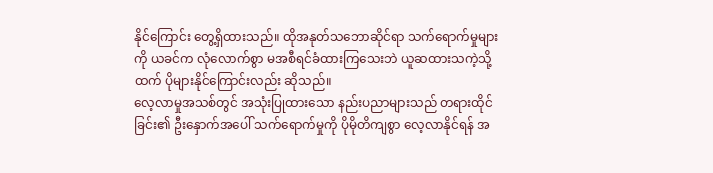နိုင်ကြောင်း တွေ့ရှိထားသည်။ ထိုအနုတ်သဘောဆိုင်ရာ သက်ရောက်မှုများကို ယခင်က လုံလောက်စွာ မအစီရင်ခံထားကြသေးဘဲ ယူဆထားသကဲ့သို့ထက် ပိုများနိုင်ကြောင်းလည်း ဆိုသည်။
လေ့လာမှုအသစ်တွင် အသုံးပြုထားသော နည်းပညာများသည် တရားထိုင်ခြင်း၏ ဦးနှောက်အပေါ် သက်ရောက်မှုကို ပိုမိုတိကျစွာ လေ့လာနိုင်ရန် အ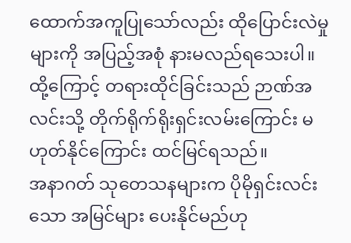ထောက်အကူပြုသော်လည်း ထိုပြောင်းလဲမှုများကို အပြည့်အစုံ နားမလည်ရသေးပါ။ ထို့ကြောင့် တရားထိုင်ခြင်းသည် ဉာဏ်အလင်းသို့ တိုက်ရိုက်ရိုးရှင်းလမ်းကြောင်း မဟုတ်နိုင်ကြောင်း ထင်မြင်ရသည်။
အနာဂတ် သုတေသနများက ပိုမိုရှင်းလင်းသော အမြင်များ ပေးနိုင်မည်ဟု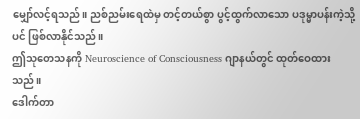မျှော်လင့်ရသည်။ ညစ်ညမ်းရေထဲမှ တင့်တယ်စွာ ပွင့်ထွက်လာသော ပဒုမ္မာပန်းကဲ့သို့ပင် ဖြစ်လာနိုင်သည်။
ဤသုတေသနကို Neuroscience of Consciousness ဂျာနယ်တွင် ထုတ်ဝေထားသည်။
ဒေါက်တာ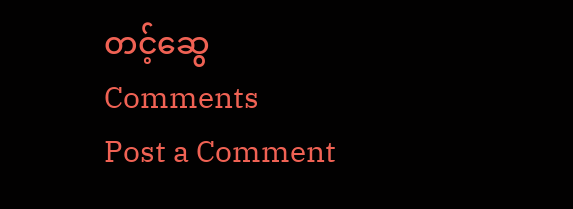တင့်ဆွေ
Comments
Post a Comment